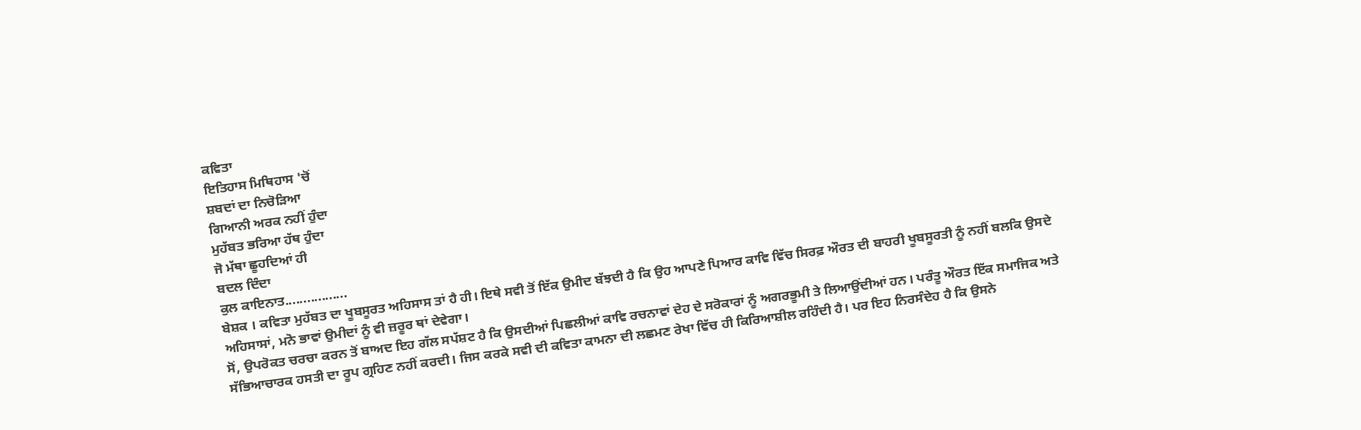ਕਵਿਤਾ
ਇਤਿਹਾਸ ਮਿਥਿਹਾਸ 'ਚੋਂ
ਸ਼ਬਦਾਂ ਦਾ ਨਿਚੋੜਿਆ
ਗਿਆਨੀ ਅਰਕ ਨਹੀਂ ਹੁੰਦਾ
ਮੁਹੱਬਤ ਭਰਿਆ ਹੱਥ ਹੁੰਦਾ
ਜੋ ਮੱਥਾ ਛੂਹਦਿਆਂ ਹੀ
ਬਦਲ ਦਿੰਦਾ
ਕੁਲ ਕਾਇਨਾਤ.................
ਬੇਸ਼ਕ । ਕਵਿਤਾ ਮੁਹੱਬਤ ਦਾ ਖੂਬਸੂਰਤ ਅਹਿਸਾਸ ਤਾਂ ਹੈ ਹੀ। ਇਥੇ ਸਵੀ ਤੋਂ ਇੱਕ ਉਮੀਦ ਬੱਝਦੀ ਹੈ ਕਿ ਉਹ ਆਪਣੇ ਪਿਆਰ ਕਾਵਿ ਵਿੱਚ ਸਿਰਫ਼ ਔਰਤ ਦੀ ਬਾਹਰੀ ਖੂਬਸੂਰਤੀ ਨੂੰ ਨਹੀਂ ਬਲਕਿ ਉਸਦੇ ਅਹਿਸਾਸਾਂ, ਮਨੋ ਭਾਵਾਂ ਉਮੀਦਾਂ ਨੂੰ ਵੀ ਜ਼ਰੂਰ ਥਾਂ ਦੇਵੇਗਾ।
ਸੋਂ, ਉਪਰੋਕਤ ਚਰਚਾ ਕਰਨ ਤੋਂ ਬਾਅਦ ਇਹ ਗੱਲ ਸਪੱਸ਼ਟ ਹੈ ਕਿ ਉਸਦੀਆਂ ਪਿਛਲੀਆਂ ਕਾਵਿ ਰਚਨਾਵਾਂ ਦੇਹ ਦੇ ਸਰੋਕਾਰਾਂ ਨੂੰ ਅਗਰਭੂਮੀ ਤੇ ਲਿਆਉਂਦੀਆਂ ਹਨ। ਪਰੰਤੂ ਔਰਤ ਇੱਕ ਸਮਾਜਿਕ ਅਤੇ ਸੱਭਿਆਚਾਰਕ ਹਸਤੀ ਦਾ ਰੂਪ ਗ੍ਰਹਿਣ ਨਹੀਂ ਕਰਦੀ। ਜਿਸ ਕਰਕੇ ਸਵੀ ਦੀ ਕਵਿਤਾ ਕਾਮਨਾ ਦੀ ਲਛਮਣ ਰੇਖਾ ਵਿੱਚ ਹੀ ਕਿਰਿਆਸ਼ੀਲ ਰਹਿੰਦੀ ਹੈ। ਪਰ ਇਹ ਨਿਰਸੰਦੇਹ ਹੈ ਕਿ ਉਸਨੇ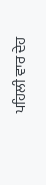ਪਹਿਲੀ ਵਾਰ ਦੇਹ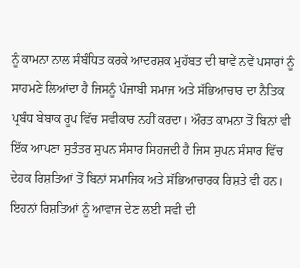ਨੂੰ ਕਾਮਨਾ ਨਾਲ ਸੰਬੰਧਿਤ ਕਰਕੇ ਆਦਰਸ਼ਕ ਮੁਹੱਬਤ ਦੀ ਥਾਵੇਂ ਨਵੇਂ ਪਸਾਰਾਂ ਨੂੰ ਸਾਹਮਣੇ ਲਿਆਂਦਾ ਹੈ ਜਿਸਨੂੰ ਪੰਜਾਬੀ ਸਮਾਜ ਅਤੇ ਸੱਭਿਆਚਾਰ ਦਾ ਨੈਤਿਕ ਪ੍ਰਬੰਧ ਬੇਬਾਕ ਰੂਪ ਵਿੱਚ ਸਵੀਕਾਰ ਨਹੀਂ ਕਰਦਾ। ਔਰਤ ਕਾਮਨਾ ਤੋਂ ਬਿਨਾਂ ਵੀ ਇੱਕ ਆਪਣਾ ਸੁਤੰਤਰ ਸੁਪਨ ਸੰਸਾਰ ਸਿਹਜਦੀ ਹੈ ਜਿਸ ਸੁਪਨ ਸੰਸਾਰ ਵਿੱਚ ਦੇਹਕ ਰਿਸ਼ਤਿਆਂ ਤੋਂ ਬਿਨਾਂ ਸਮਾਜਿਕ ਅਤੇ ਸੱਭਿਆਚਾਰਕ ਰਿਸ਼ਤੇ ਵੀ ਹਨ। ਇਹਨਾਂ ਰਿਸ਼ਤਿਆਂ ਨੂੰ ਆਵਾਜ ਦੇਣ ਲਈ ਸਵੀ ਦੀ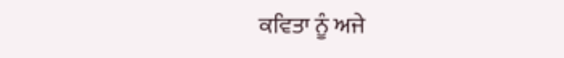ਕਵਿਤਾ ਨੂੰ ਅਜੇ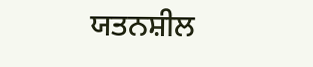ਯਤਨਸ਼ੀਲ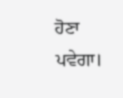ਹੋਣਾ ਪਵੇਗਾ।